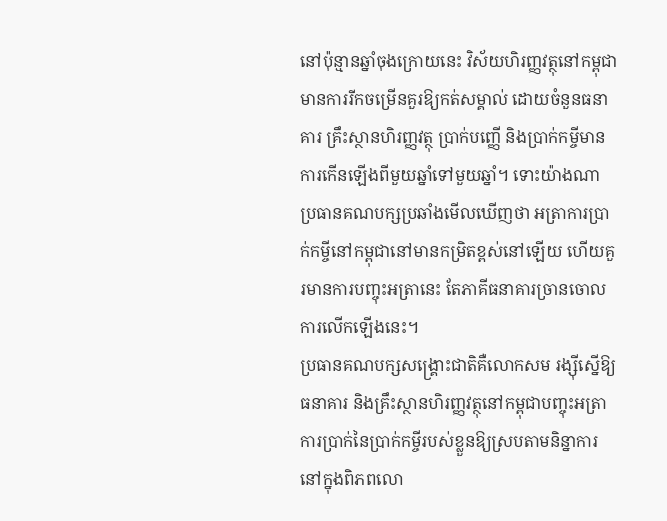នៅប៉ុន្មានឆ្នាំចុងក្រោយនេះ វិស័យហិរញ្ញវត្ថុនៅកម្ពុជាមានការរីកចម្រើនគួរឱ្យកត់សម្គាល់ ដោយចំនួនធនាគារ គ្រឹះស្ថានហិរញ្ញវត្ថុ ប្រាក់បញ្ញើ និងប្រាក់កម្ចីមានការកើនឡើងពីមួយឆ្នាំទៅមួយឆ្នាំ។ ទោះយ៉ាងណា ប្រធានគណបក្សប្រឆាំងមើលឃើញថា អត្រាការប្រាក់កម្ចីនៅកម្ពុជានៅមានកម្រិតខ្ពស់នៅឡើយ ហើយគួរមានការបញ្ចុះអត្រានេះ តែភាគីធនាគារច្រានចោលការលើកឡើងនេះ។
ប្រធានគណបក្សសង្គ្រោះជាតិគឺលោកសម រង្ស៊ីស្នើឱ្យធនាគារ និងគ្រឹះស្ថានហិរញ្ញវត្ថុនៅកម្ពុជាបញ្ចុះអត្រាការប្រាក់នៃប្រាក់កម្ចីរបស់ខ្លួនឱ្យស្របតាមនិន្នាការនៅក្នុងពិភពលោ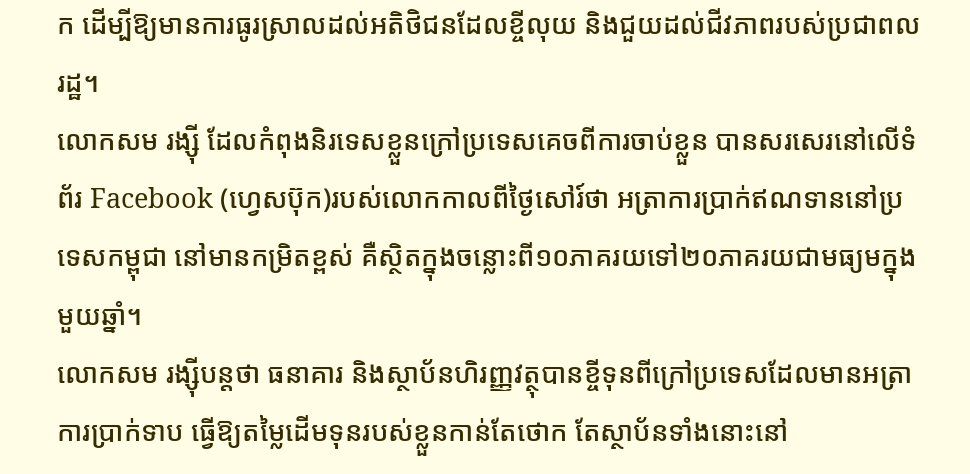ក ដើម្បីឱ្យមានការធូរស្រាលដល់អតិថិជនដែលខ្ចីលុយ និងជួយដល់ជីវភាពរបស់ប្រជាពលរដ្ឋ។
លោកសម រង្ស៊ី ដែលកំពុងនិរទេសខ្លួនក្រៅប្រទេសគេចពីការចាប់ខ្លួន បានសរសេរនៅលើទំព័រ Facebook (ហ្វេសប៊ុក)របស់លោកកាលពីថ្ងៃសៅរ៍ថា អត្រាការប្រាក់ឥណទាននៅប្រទេសកម្ពុជា នៅមានកម្រិតខ្ពស់ គឺស្ថិតក្នុងចន្លោះពី១០ភាគរយទៅ២០ភាគរយជាមធ្យមក្នុងមួយឆ្នាំ។
លោកសម រង្ស៊ីបន្តថា ធនាគារ និងស្ថាប័នហិរញ្ញវត្ថុបានខ្ចីទុនពីក្រៅប្រទេសដែលមានអត្រាការប្រាក់ទាប ធ្វើឱ្យតម្លៃដើមទុនរបស់ខ្លួនកាន់តែថោក តែស្ថាប័នទាំងនោះនៅ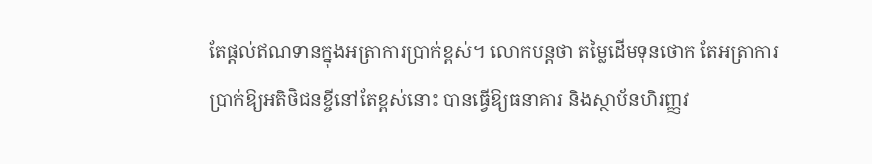តែផ្ដល់ឥណទានក្នុងអត្រាការប្រាក់ខ្ពស់។ លោកបន្តថា តម្លៃដើមទុនថោក តែអត្រាការប្រាក់ឱ្យអតិថិជនខ្ចីនៅតែខ្ពស់នោះ បានធ្វើឱ្យធនាគារ និងស្ថាប័នហិរញ្ញវ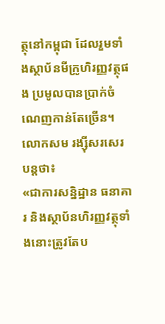ត្ថុនៅកម្ពុជា ដែលរួមទាំងស្ថាប័នមីក្រូហិរញ្ញវត្ថុផង ប្រមូលបានប្រាក់ចំណេញកាន់តែច្រើន។
លោកសម រង្ស៊ីសរសេរបន្តថា៖
«ជាការសន្និដ្ឋាន ធនាគារ និងស្ថាប័នហិរញ្ញវត្ថុទាំងនោះត្រូវតែប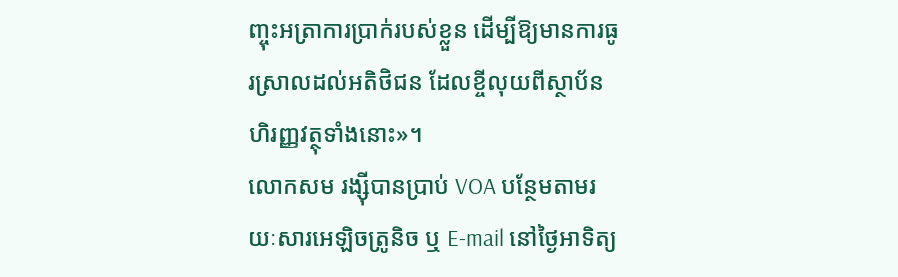ញ្ចុះអត្រាការប្រាក់របស់ខ្លួន ដើម្បីឱ្យមានការធូរស្រាលដល់អតិថិជន ដែលខ្ចីលុយពីស្ថាប័នហិរញ្ញវត្ថុទាំងនោះ»។
លោកសម រង្ស៊ីបានប្រាប់ VOA បន្ថែមតាមរយៈសារអេឡិចត្រូនិច ឬ E-mail នៅថ្ងៃអាទិត្យ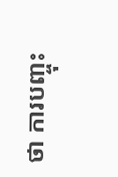ថា ការបញ្ចុះ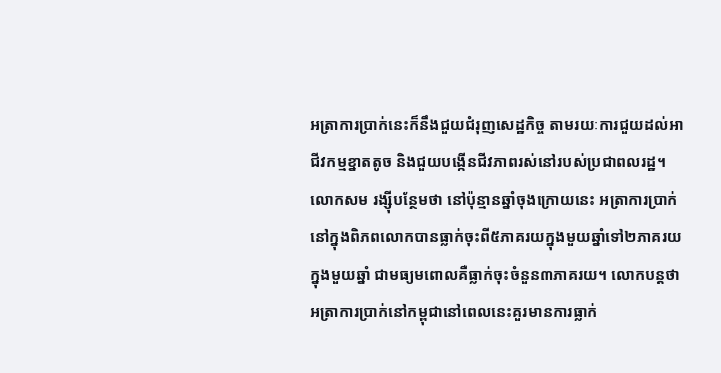អត្រាការប្រាក់នេះក៏នឹងជួយជំរុញសេដ្ឋកិច្ច តាមរយៈការជួយដល់អាជីវកម្មខ្នាតតូច និងជួយបង្កើនជីវភាពរស់នៅរបស់ប្រជាពលរដ្ឋ។
លោកសម រង្ស៊ីបន្ថែមថា នៅប៉ុន្មានឆ្នាំចុងក្រោយនេះ អត្រាការប្រាក់នៅក្នុងពិភពលោកបានធ្លាក់ចុះពី៥ភាគរយក្នុងមួយឆ្នាំទៅ២ភាគរយក្នុងមួយឆ្នាំ ជាមធ្យមពោលគឺធ្លាក់ចុះចំនួន៣ភាគរយ។ លោកបន្តថា អត្រាការប្រាក់នៅកម្ពុជានៅពេលនេះគួរមានការធ្លាក់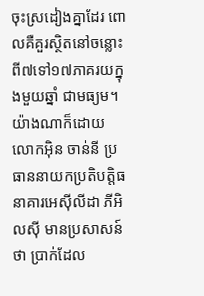ចុះស្រដៀងគ្នាដែរ ពោលគឺគួរស្ថិតនៅចន្លោះពី៧ទៅ១៧ភាគរយក្នុងមួយឆ្នាំ ជាមធ្យម។
យ៉ាងណាក៏ដោយ លោកអ៊ិន ចាន់នី ប្រធាននាយកប្រតិបត្តិធនាគារអេស៊ីលីដា ភីអិលស៊ី មានប្រសាសន៍ថា ប្រាក់ដែល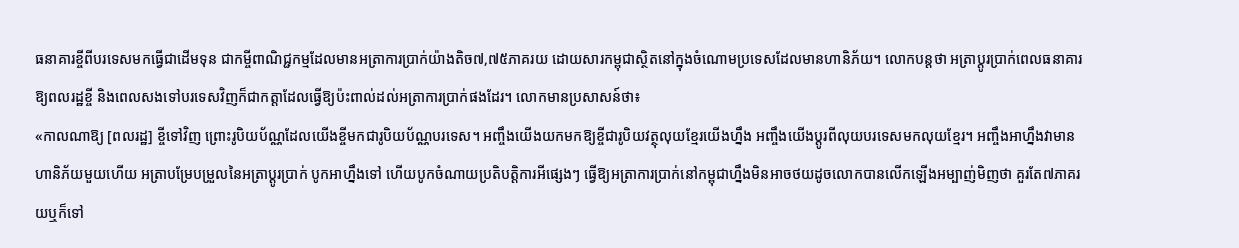ធនាគារខ្ចីពីបរទេសមកធ្វើជាដើមទុន ជាកម្ចីពាណិជ្ជកម្មដែលមានអត្រាការប្រាក់យ៉ាងតិច៧,៧៥ភាគរយ ដោយសារកម្ពុជាស្ថិតនៅក្នុងចំណោមប្រទេសដែលមានហានិភ័យ។ លោកបន្តថា អត្រាប្ដូរប្រាក់ពេលធនាគារឱ្យពលរដ្ឋខ្ចី និងពេលសងទៅបរទេសវិញក៏ជាកត្តាដែលធ្វើឱ្យប៉ះពាល់ដល់អត្រាការប្រាក់ផងដែរ។ លោកមានប្រសាសន៍ថា៖
«កាលណាឱ្យ [ពលរដ្ឋ] ខ្ចីទៅវិញ ព្រោះរូបិយប័ណ្ណដែលយើងខ្ចីមកជារូបិយប័ណ្ណបរទេស។ អញ្ចឹងយើងយកមកឱ្យខ្ចីជារូបិយវត្ថុលុយខ្មែរយើងហ្នឹង អញ្ចឹងយើងប្ដូរពីលុយបរទេសមកលុយខ្មែរ។ អញ្ចឹងអាហ្នឹងវាមានហានិភ័យមួយហើយ អត្រាបម្រែបម្រួលនៃអត្រាប្ដូរប្រាក់ បូកអាហ្នឹងទៅ ហើយបូកចំណាយប្រតិបត្តិការអីផ្សេងៗ ធ្វើឱ្យអត្រាការប្រាក់នៅកម្ពុជាហ្នឹងមិនអាចថយដូចលោកបានលើកឡើងអម្បាញ់មិញថា គួរតែ៧ភាគរយឬក៏ទៅ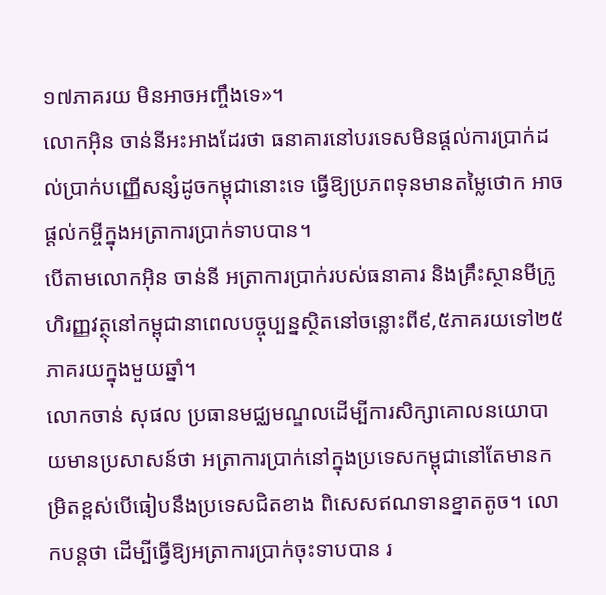១៧ភាគរយ មិនអាចអញ្ចឹងទេ»។
លោកអ៊ិន ចាន់នីអះអាងដែរថា ធនាគារនៅបរទេសមិនផ្ដល់ការប្រាក់ដល់ប្រាក់បញ្ញើសន្សំដូចកម្ពុជានោះទេ ធ្វើឱ្យប្រភពទុនមានតម្លៃថោក អាចផ្ដល់កម្ចីក្នុងអត្រាការប្រាក់ទាបបាន។
បើតាមលោកអ៊ិន ចាន់នី អត្រាការប្រាក់របស់ធនាគារ និងគ្រឹះស្ថានមីក្រូហិរញ្ញវត្ថុនៅកម្ពុជានាពេលបច្ចុប្បន្នស្ថិតនៅចន្លោះពី៩,៥ភាគរយទៅ២៥ភាគរយក្នុងមួយឆ្នាំ។
លោកចាន់ សុផល ប្រធានមជ្ឈមណ្ឌលដើម្បីការសិក្សាគោលនយោបាយមានប្រសាសន៍ថា អត្រាការប្រាក់នៅក្នុងប្រទេសកម្ពុជានៅតែមានកម្រិតខ្ពស់បើធៀបនឹងប្រទេសជិតខាង ពិសេសឥណទានខ្នាតតូច។ លោកបន្តថា ដើម្បីធ្វើឱ្យអត្រាការប្រាក់ចុះទាបបាន រ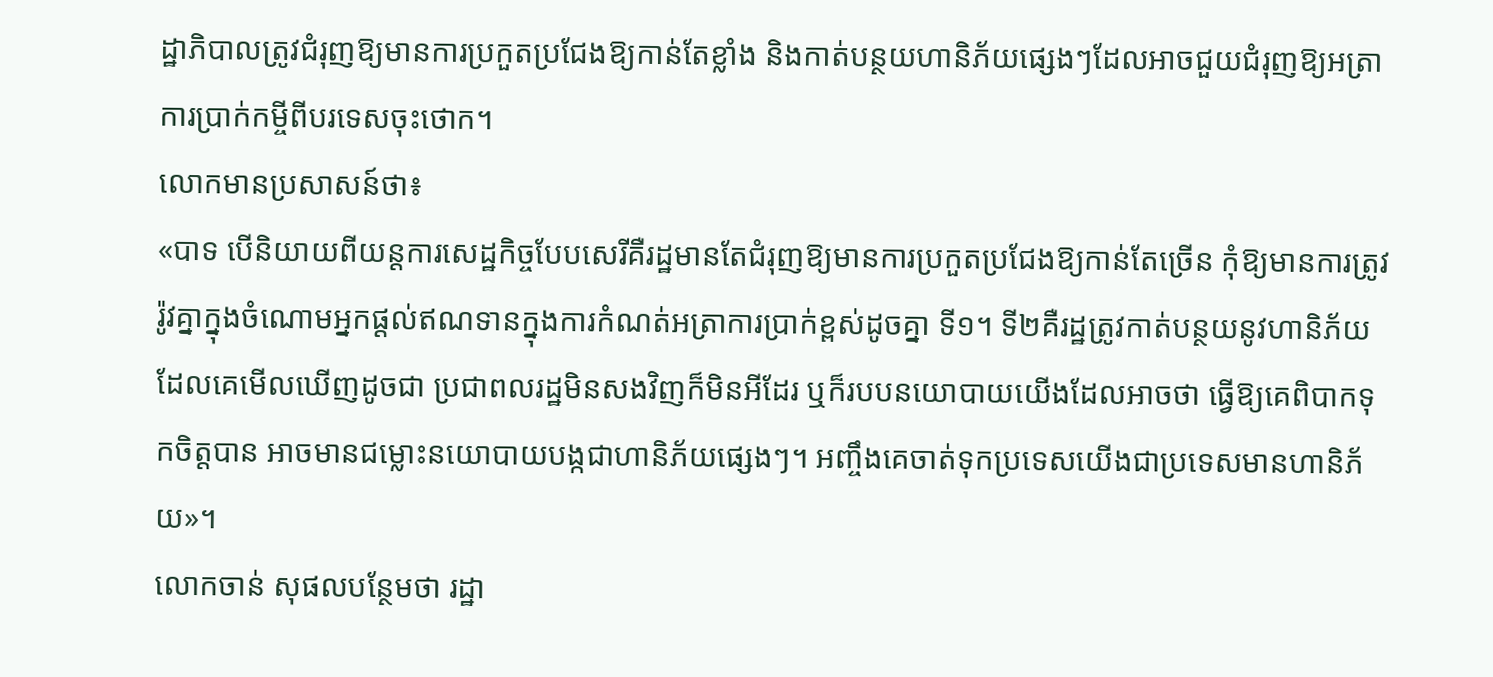ដ្ឋាភិបាលត្រូវជំរុញឱ្យមានការប្រកួតប្រជែងឱ្យកាន់តែខ្លាំង និងកាត់បន្ថយហានិភ័យផ្សេងៗដែលអាចជួយជំរុញឱ្យអត្រាការប្រាក់កម្ចីពីបរទេសចុះថោក។
លោកមានប្រសាសន៍ថា៖
«បាទ បើនិយាយពីយន្តការសេដ្ឋកិច្ចបែបសេរីគឺរដ្ឋមានតែជំរុញឱ្យមានការប្រកួតប្រជែងឱ្យកាន់តែច្រើន កុំឱ្យមានការត្រូវរ៉ូវគ្នាក្នុងចំណោមអ្នកផ្ដល់ឥណទានក្នុងការកំណត់អត្រាការប្រាក់ខ្ពស់ដូចគ្នា ទី១។ ទី២គឺរដ្ឋត្រូវកាត់បន្ថយនូវហានិភ័យដែលគេមើលឃើញដូចជា ប្រជាពលរដ្ឋមិនសងវិញក៏មិនអីដែរ ឬក៏របបនយោបាយយើងដែលអាចថា ធ្វើឱ្យគេពិបាកទុកចិត្តបាន អាចមានជម្លោះនយោបាយបង្កជាហានិភ័យផ្សេងៗ។ អញ្ចឹងគេចាត់ទុកប្រទេសយើងជាប្រទេសមានហានិភ័យ»។
លោកចាន់ សុផលបន្ថែមថា រដ្ឋា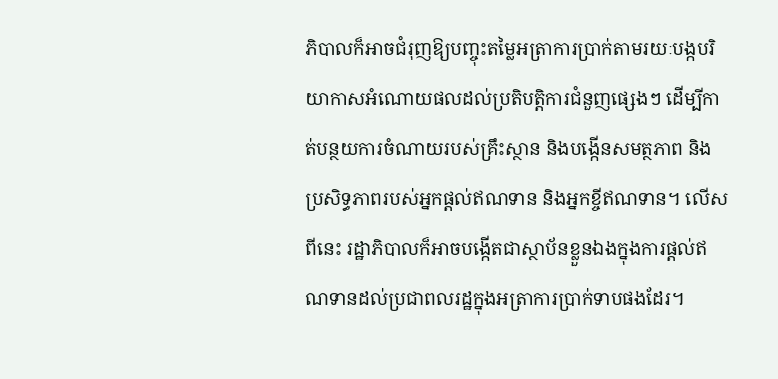ភិបាលក៏អាចជំរុញឱ្យបញ្ចុះតម្លៃអតា្រការប្រាក់តាមរយៈបង្កបរិយាកាសអំណោយផលដល់ប្រតិបត្តិការជំនួញផ្សេងៗ ដើម្បីកាត់បន្ថយការចំណាយរបស់គ្រឹះស្ថាន និងបង្កើនសមត្ថភាព និងប្រសិទ្ធភាពរបស់អ្នកផ្ដល់ឥណទាន និងអ្នកខ្ចីឥណទាន។ លើសពីនេះ រដ្ឋាភិបាលក៏អាចបង្កើតជាស្ថាប័នខ្លួនឯងក្នុងការផ្ដល់ឥណទានដល់ប្រជាពលរដ្ឋក្នុងអត្រាការប្រាក់ទាបផងដែរ។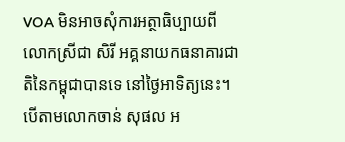VOA មិនអាចសុំការអត្ថាធិប្បាយពីលោកស្រីជា សិរី អគ្គនាយកធនាគារជាតិនៃកម្ពុជាបានទេ នៅថ្ងៃអាទិត្យនេះ។
បើតាមលោកចាន់ សុផល អ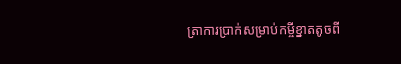ត្រាការប្រាក់សម្រាប់កម្ចីខ្នាតតូចពី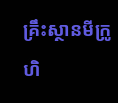គ្រឹះស្ថានមីក្រូហិ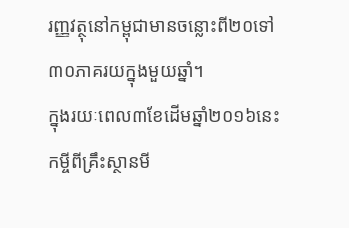រញ្ញវត្ថុនៅកម្ពុជាមានចន្លោះពី២០ទៅ៣០ភាគរយក្នុងមួយឆ្នាំ។
ក្នុងរយៈពេល៣ខែដើមឆ្នាំ២០១៦នេះ កម្ចីពីគ្រឹះស្ថានមី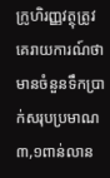ក្រូហិរញ្ញវត្ថុត្រូវគេរាយការណ៍ថា មានចំនួនទឹកប្រាក់សរុបប្រមាណ៣,១ពាន់លាន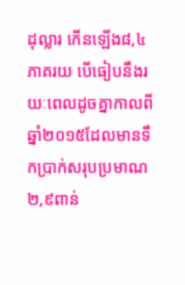ដុល្លារ កើនឡើង៨,៤ភាគរយ បើធៀបនឹងរយៈពេលដូចគ្នាកាលពីឆ្នាំ២០១៥ដែលមានទឹកប្រាក់សរុបប្រមាណ២,៩ពាន់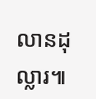លានដុល្លារ៕